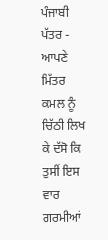ਪੰਜਾਬੀ ਪੱਤਰ - ਆਪਣੇ ਮਿੱਤਰ ਕਮਲ ਨੂੰ ਚਿੱਠੀ ਲਿਖ ਕੇ ਦੱਸੋ ਕਿ ਤੁਸੀਂ ਇਸ ਵਾਰ ਗਰਮੀਆਂ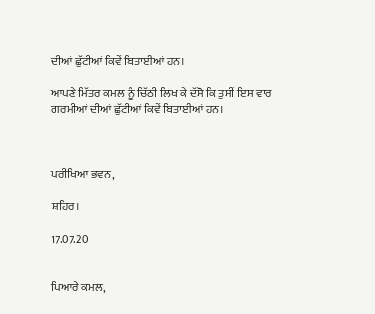ਦੀਆਂ ਛੁੱਟੀਆਂ ਕਿਵੇਂ ਬਿਤਾਈਆਂ ਹਨ।

ਆਪਣੇ ਮਿੱਤਰ ਕਮਲ ਨੂੰ ਚਿੱਠੀ ਲਿਖ ਕੇ ਦੱਸੋ ਕਿ ਤੁਸੀਂ ਇਸ ਵਾਰ ਗਰਮੀਆਂ ਦੀਆਂ ਛੁੱਟੀਆਂ ਕਿਵੇਂ ਬਿਤਾਈਆਂ ਹਨ।



ਪਰੀਖਿਆ ਭਵਨ,

ਸ਼ਹਿਰ।

17.07.20


ਪਿਆਰੇ ਕਮਲ,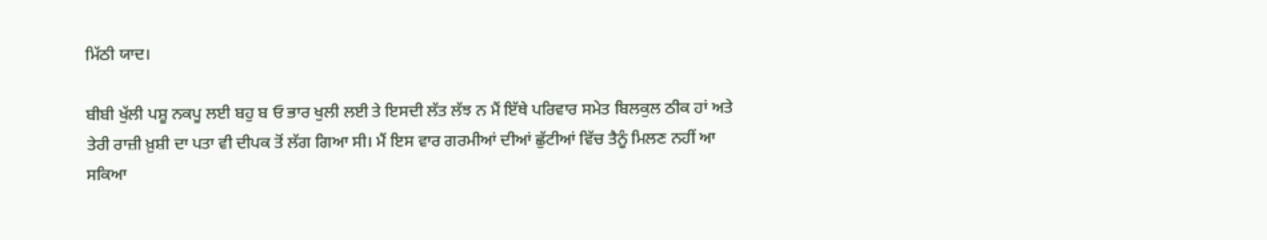ਮਿੱਠੀ ਯਾਦ।

ਬੀਬੀ ਖੁੱਲੀ ਪਸ਼ੂ ਨਕਪੂ ਲਈ ਬਹੁ ਬ ਓ ਭਾਰ ਖੁਲੀ ਲਈ ਤੇ ਇਸਦੀ ਲੱਤ ਲੱਝ ਨ ਮੈਂ ਇੱਥੇ ਪਰਿਵਾਰ ਸਮੇਤ ਬਿਲਕੁਲ ਠੀਕ ਹਾਂ ਅਤੇ ਤੇਰੀ ਰਾਜ਼ੀ ਖ਼ੁਸ਼ੀ ਦਾ ਪਤਾ ਵੀ ਦੀਪਕ ਤੋਂ ਲੱਗ ਗਿਆ ਸੀ। ਮੈਂ ਇਸ ਵਾਰ ਗਰਮੀਆਂ ਦੀਆਂ ਛੁੱਟੀਆਂ ਵਿੱਚ ਤੈਨੂੰ ਮਿਲਣ ਨਹੀਂ ਆ ਸਕਿਆ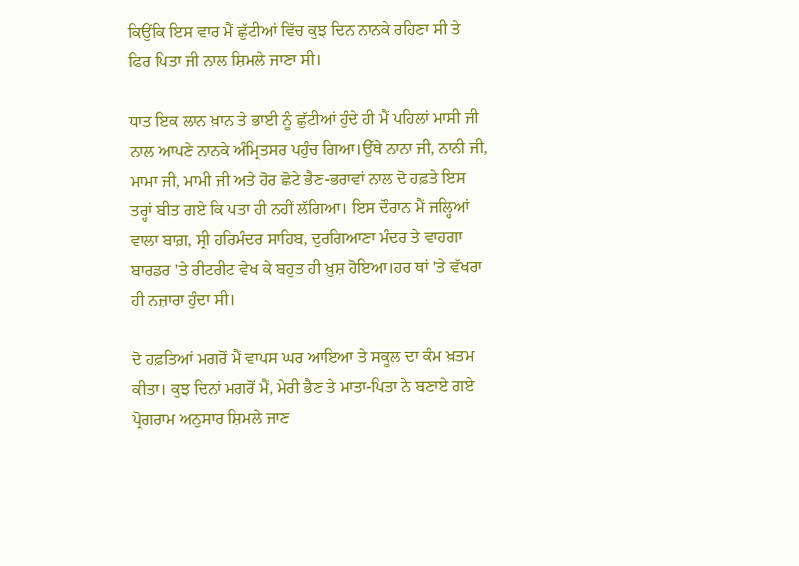ਕਿਉਂਕਿ ਇਸ ਵਾਰ ਮੈਂ ਛੁੱਟੀਆਂ ਵਿੱਚ ਕੁਝ ਦਿਨ ਨਾਨਕੇ ਰਹਿਣਾ ਸੀ ਤੇ ਫਿਰ ਪਿਤਾ ਜੀ ਨਾਲ ਸ਼ਿਮਲੇ ਜਾਣਾ ਸੀ।

ਧਾਤ ਇਕ ਲਾਨ ਖ਼ਾਨ ਤੇ ਭਾਈ ਨੂੰ ਛੁੱਟੀਆਂ ਹੁੰਦੇ ਹੀ ਮੈਂ ਪਹਿਲਾਂ ਮਾਸੀ ਜੀ ਨਾਲ ਆਪਣੇ ਨਾਨਕੇ ਅੰਮ੍ਰਿਤਸਰ ਪਹੁੰਚ ਗਿਆ।ਉੱਥੇ ਨਾਨਾ ਜੀ, ਨਾਨੀ ਜੀ, ਮਾਮਾ ਜੀ, ਮਾਮੀ ਜੀ ਅਤੇ ਹੋਰ ਛੋਟੇ ਭੈਣ-ਭਰਾਵਾਂ ਨਾਲ ਦੋ ਹਫ਼ਤੇ ਇਸ ਤਰ੍ਹਾਂ ਬੀਤ ਗਏ ਕਿ ਪਤਾ ਹੀ ਨਹੀਂ ਲੱਗਿਆ। ਇਸ ਦੌਰਾਨ ਮੈਂ ਜਲ੍ਹਿਆਂ ਵਾਲਾ ਬਾਗ਼, ਸ੍ਰੀ ਹਰਿਮੰਦਰ ਸਾਹਿਬ, ਦੁਰਗਿਆਣਾ ਮੰਦਰ ਤੇ ਵਾਹਗਾ ਬਾਰਡਰ 'ਤੇ ਰੀਟਰੀਟ ਵੇਖ ਕੇ ਬਹੁਤ ਹੀ ਖ਼ੁਸ਼ ਹੋਇਆ।ਹਰ ਥਾਂ 'ਤੇ ਵੱਖਰਾ ਹੀ ਨਜ਼ਾਰਾ ਹੁੰਦਾ ਸੀ।

ਦੋ ਹਫ਼ਤਿਆਂ ਮਗਰੋਂ ਮੈਂ ਵਾਪਸ ਘਰ ਆਇਆ ਤੇ ਸਕੂਲ ਦਾ ਕੰਮ ਖ਼ਤਮ ਕੀਤਾ। ਕੁਝ ਦਿਨਾਂ ਮਗਰੋਂ ਮੈਂ, ਮੇਰੀ ਭੈਣ ਤੇ ਮਾਤਾ-ਪਿਤਾ ਨੇ ਬਣਾਏ ਗਏ ਪ੍ਰੋਗਰਾਮ ਅਨੁਸਾਰ ਸ਼ਿਮਲੇ ਜਾਣ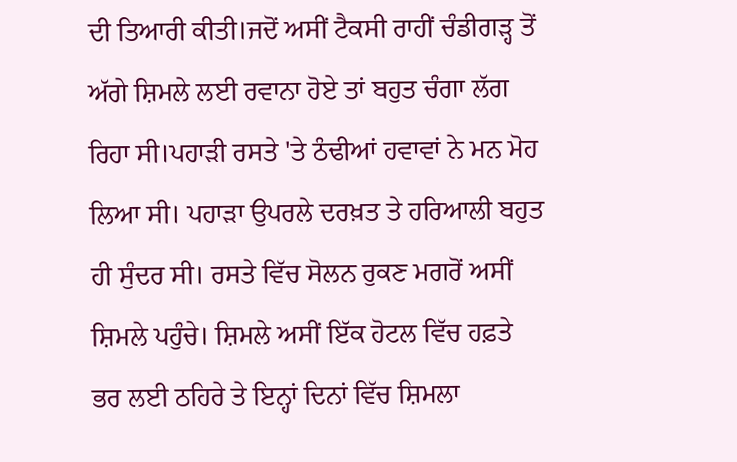ਦੀ ਤਿਆਰੀ ਕੀਤੀ।ਜਦੋਂ ਅਸੀਂ ਟੈਕਸੀ ਰਾਹੀਂ ਚੰਡੀਗੜ੍ਹ ਤੋਂ ਅੱਗੇ ਸ਼ਿਮਲੇ ਲਈ ਰਵਾਨਾ ਹੋਏ ਤਾਂ ਬਹੁਤ ਚੰਗਾ ਲੱਗ ਰਿਹਾ ਸੀ।ਪਹਾੜੀ ਰਸਤੇ 'ਤੇ ਠੰਢੀਆਂ ਹਵਾਵਾਂ ਨੇ ਮਨ ਮੋਹ ਲਿਆ ਸੀ। ਪਹਾੜਾ ਉਪਰਲੇ ਦਰਖ਼ਤ ਤੇ ਹਰਿਆਲੀ ਬਹੁਤ ਹੀ ਸੁੰਦਰ ਸੀ। ਰਸਤੇ ਵਿੱਚ ਸੋਲਨ ਰੁਕਣ ਮਗਰੋਂ ਅਸੀਂ ਸ਼ਿਮਲੇ ਪਹੁੰਚੇ। ਸ਼ਿਮਲੇ ਅਸੀਂ ਇੱਕ ਹੋਟਲ ਵਿੱਚ ਹਫ਼ਤੇ ਭਰ ਲਈ ਠਹਿਰੇ ਤੇ ਇਨ੍ਹਾਂ ਦਿਨਾਂ ਵਿੱਚ ਸ਼ਿਮਲਾ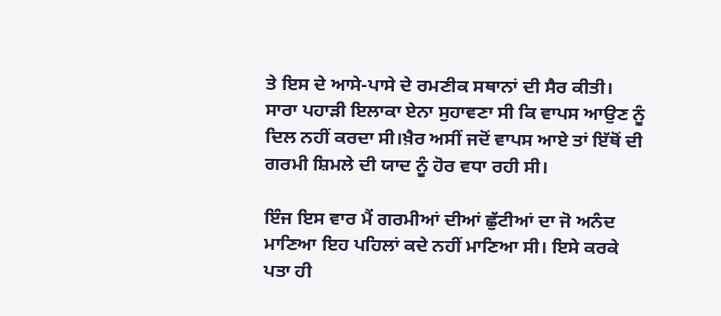ਤੇ ਇਸ ਦੇ ਆਸੇ-ਪਾਸੇ ਦੇ ਰਮਣੀਕ ਸਥਾਨਾਂ ਦੀ ਸੈਰ ਕੀਤੀ। ਸਾਰਾ ਪਹਾੜੀ ਇਲਾਕਾ ਏਨਾ ਸੁਹਾਵਣਾ ਸੀ ਕਿ ਵਾਪਸ ਆਉਣ ਨੂੰ ਦਿਲ ਨਹੀਂ ਕਰਦਾ ਸੀ।ਖ਼ੈਰ ਅਸੀਂ ਜਦੋਂ ਵਾਪਸ ਆਏ ਤਾਂ ਇੱਥੋਂ ਦੀ ਗਰਮੀ ਸ਼ਿਮਲੇ ਦੀ ਯਾਦ ਨੂੰ ਹੋਰ ਵਧਾ ਰਹੀ ਸੀ।

ਇੰਜ ਇਸ ਵਾਰ ਮੈਂ ਗਰਮੀਆਂ ਦੀਆਂ ਛੁੱਟੀਆਂ ਦਾ ਜੋ ਅਨੰਦ ਮਾਣਿਆ ਇਹ ਪਹਿਲਾਂ ਕਦੇ ਨਹੀਂ ਮਾਣਿਆ ਸੀ। ਇਸੇ ਕਰਕੇ ਪਤਾ ਹੀ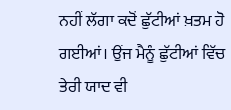ਨਹੀਂ ਲੱਗਾ ਕਦੋਂ ਛੁੱਟੀਆਂ ਖ਼ਤਮ ਹੋ ਗਈਆਂ। ਉਂਜ ਮੈਨੂੰ ਛੁੱਟੀਆਂ ਵਿੱਚ ਤੇਰੀ ਯਾਦ ਵੀ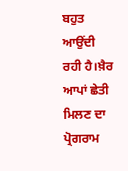ਬਹੁਤ ਆਉਂਦੀ ਰਹੀ ਹੈ।ਖ਼ੈਰ ਆਪਾਂ ਛੇਤੀ ਮਿਲਣ ਦਾ ਪ੍ਰੋਗਰਾਮ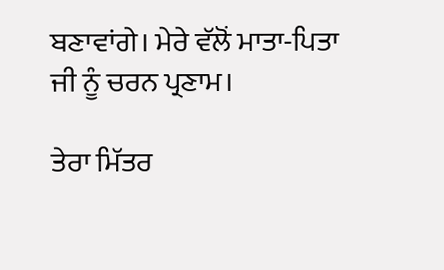ਬਣਾਵਾਂਗੇ। ਮੇਰੇ ਵੱਲੋਂ ਮਾਤਾ-ਪਿਤਾ ਜੀ ਨੂੰ ਚਰਨ ਪ੍ਰਣਾਮ।

ਤੇਰਾ ਮਿੱਤਰ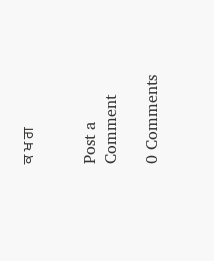ਕ ਖ ਗ


Post a Comment

0 Comments